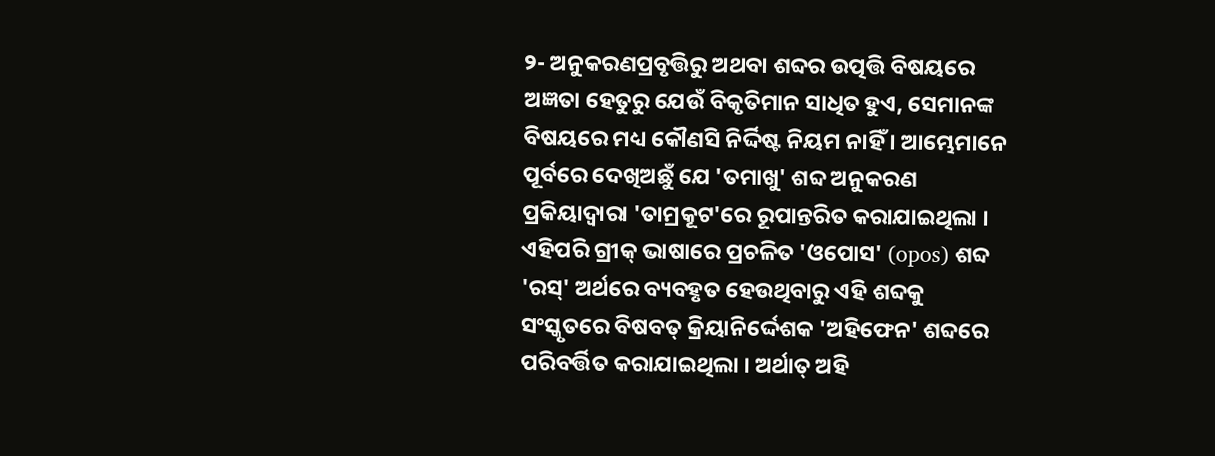୨- ଅନୁକରଣପ୍ରବୃତ୍ତିରୁ ଅଥବା ଶବ୍ଦର ଉତ୍ପତ୍ତି ବିଷୟରେ ଅଜ୍ଞତା ହେତୁରୁ ଯେଉଁ ବିକୃତିମାନ ସାଧିତ ହୁଏ, ସେମାନଙ୍କ ବିଷୟରେ ମଧ୍ୟ କୌଣସି ନିର୍ଦ୍ଦିଷ୍ଟ ନିୟମ ନାହିଁ । ଆମ୍ଭେମାନେ ପୂର୍ବରେ ଦେଖିଅଛୁଁ ଯେ 'ତମାଖୁ' ଶବ୍ଦ ଅନୁକରଣ ପ୍ରକିୟାଦ୍ୱାରା 'ତାମ୍ରକୂଟ'ରେ ରୂପାନ୍ତରିତ କରାଯାଇଥିଲା । ଏହିପରି ଗ୍ରୀକ୍ ଭାଷାରେ ପ୍ରଚଳିତ 'ଓପୋସ' (opos) ଶବ୍ଦ 'ରସ୍' ଅର୍ଥରେ ବ୍ୟବହୃତ ହେଉଥିବାରୁ ଏହି ଶବ୍ଦକୁ ସଂସ୍କୃତରେ ବିଷବତ୍ କ୍ରିୟାନିର୍ଦ୍ଦେଶକ 'ଅହିଫେନ' ଶବ୍ଦରେ ପରିବର୍ତ୍ତିତ କରାଯାଇଥିଲା । ଅର୍ଥାତ୍ ଅହି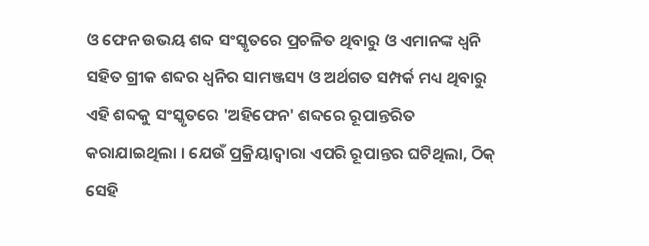ଓ ଫେନ ଉଭୟ ଶବ୍ଦ ସଂସ୍କୃତରେ ପ୍ରଚଳିତ ଥିବାରୁ ଓ ଏମାନଙ୍କ ଧ୍ୱନି ସହିତ ଗ୍ରୀକ ଶବ୍ଦର ଧ୍ୱନିର ସାମଞ୍ଜସ୍ୟ ଓ ଅର୍ଥଗତ ସମ୍ପର୍କ ମଧ୍ୟ ଥିବାରୁ ଏହି ଶବ୍ଦକୁ ସଂସ୍କୃତରେ 'ଅହିଫେନ' ଶବ୍ଦରେ ରୂପାନ୍ତରିତ କରାଯାଇଥିଲା । ଯେଉଁ ପ୍ରକ୍ରିୟାଦ୍ୱାରା ଏପରି ରୂପାନ୍ତର ଘଟିଥିଲା, ଠିକ୍ ସେହି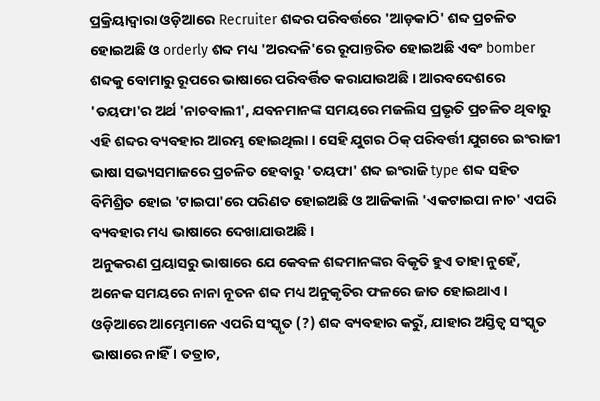ପ୍ରକ୍ରିୟାଦ୍ୱାରା ଓଡ଼ିଆରେ Recruiter ଶବ୍ଦର ପରିବର୍ତ୍ତରେ 'ଆଡ଼କାଠି' ଶବ୍ଦ ପ୍ରଚଳିତ ହୋଇଅଛି ଓ orderly ଶବ୍ଦ ମଧ୍ୟ 'ଅରଦଳି'ରେ ରୂପାନ୍ତରିତ ହୋଇଅଛି ଏବଂ bomber ଶବ୍ଦକୁ ବୋମାରୁ ରୂପରେ ଭାଷାରେ ପରିବର୍ତ୍ତିତ କରାଯାଉଅଛି । ଆରବଦେଶରେ 'ତୟଫା'ର ଅର୍ଥ 'ନାଚବାଲୀ', ଯବନମାନଙ୍କ ସମୟରେ ମଜଲିସ ପ୍ରଭୃତି ପ୍ରଚଳିତ ଥିବାରୁ ଏହି ଶବ୍ଦର ବ୍ୟବହାର ଆରମ୍ଭ ହୋଇଥିଲା । ସେହି ଯୁଗର ଠିକ୍ ପରିବର୍ତ୍ତୀ ଯୁଗରେ ଇଂରାଜୀ ଭାଷା ସଭ୍ୟସମାଜରେ ପ୍ରଚଳିତ ହେବାରୁ 'ତୟଫା' ଶବ୍ଦ ଇଂରାଜି type ଶବ୍ଦ ସହିତ ବିମିଶ୍ରିତ ହୋଇ 'ଟାଇପା'ରେ ପରିଣତ ହୋଇଅଛି ଓ ଆଜିକାଲି 'ଏକଟାଇପା ନାଚ' ଏପରି ବ୍ୟବହାର ମଧ୍ୟ ଭାଷାରେ ଦେଖାଯାଉଅଛି ।
ଅନୁକରଣ ପ୍ରୟାସରୁ ଭାଷାରେ ଯେ କେବଳ ଶବ୍ଦମାନଙ୍କର ବିକୃତି ହୁଏ ତାହା ନୁହେଁ, ଅନେକ ସମୟରେ ନାନା ନୂତନ ଶବ୍ଦ ମଧ୍ୟ ଅନୁକୃତିର ଫଳରେ ଜାତ ହୋଇଥାଏ । ଓଡ଼ିଆରେ ଆମ୍ଭେମାନେ ଏପରି ସଂସ୍କୃତ (?) ଶବ୍ଦ ବ୍ୟବହାର କରୁଁ, ଯାହାର ଅସ୍ତିତ୍ୱ ସଂସ୍କୃତ ଭାଷାରେ ନାହିଁ । ତତ୍ରାଚ,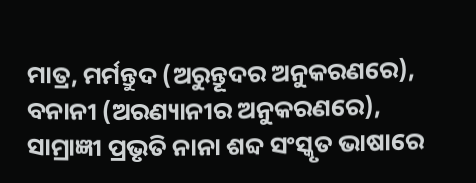ମାତ୍ର, ମର୍ମନ୍ତୁଦ (ଅରୁନ୍ତୂଦର ଅନୁକରଣରେ), ବନାନୀ (ଅରଣ୍ୟାନୀର ଅନୁକରଣରେ), ସାମ୍ରାଜ୍ଞୀ ପ୍ରଭୃତି ନାନା ଶବ୍ଦ ସଂସ୍କୃତ ଭାଷାରେ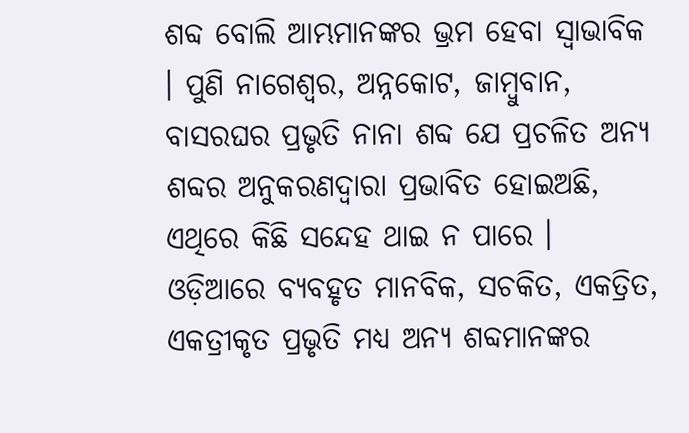ଶବ୍ଦ ବୋଲି ଆମ୍ଭମାନଙ୍କର ଭ୍ରମ ହେବା ସ୍ୱାଭାବିକ । ପୁଣି ନାଗେଶ୍ୱର, ଅନ୍ନକୋଟ, ଜାମ୍ବୁବାନ, ବାସରଘର ପ୍ରଭୃତି ନାନା ଶବ୍ଦ ଯେ ପ୍ରଚଳିତ ଅନ୍ୟ ଶବ୍ଦର ଅନୁକରଣଦ୍ୱାରା ପ୍ରଭାବିତ ହୋଇଅଛି, ଏଥିରେ କିଛି ସନ୍ଦେହ ଥାଇ ନ ପାରେ । ଓଡ଼ିଆରେ ବ୍ୟବହୃତ ମାନବିକ, ସଚକିତ, ଏକତ୍ରିତ, ଏକତ୍ରୀକୃତ ପ୍ରଭୃତି ମଧ୍ୟ ଅନ୍ୟ ଶବ୍ଦମାନଙ୍କର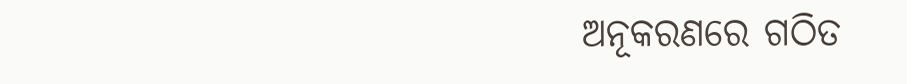ଅନୂକରଣରେ ଗଠିତ